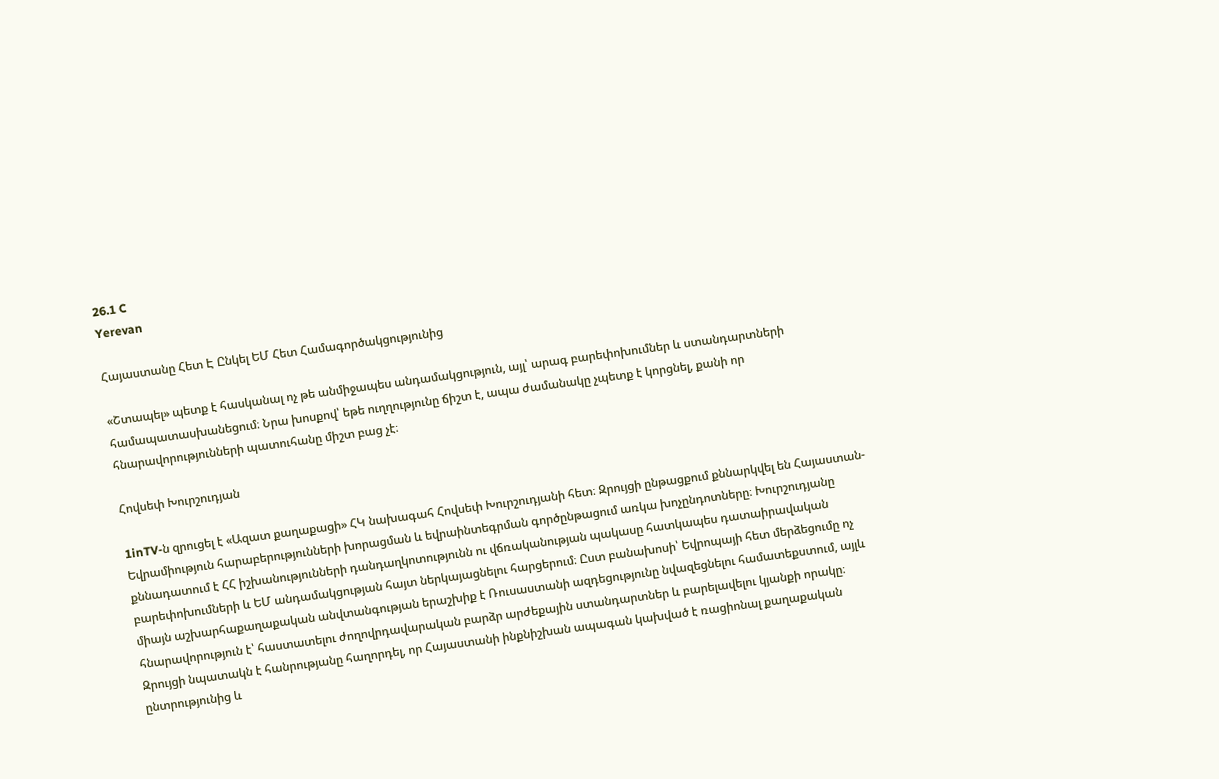26.1 C
Yerevan

Հայաստանը Հետ Է Ընկել ԵՄ Հետ Համագործակցությունից

«Շտապել» պետք է հասկանալ ոչ թե անմիջապես անդամակցություն, այլ՝ արագ բարեփոխումներ և ստանդարտների համապատասխանեցում։ Նրա խոսքով՝ եթե ուղղությունը ճիշտ է, ապա ժամանակը չպետք է կորցնել, քանի որ հնարավորությունների պատուհանը միշտ բաց չէ։

Հովսեփ Խուրշուդյան

1inTV‑ն զրուցել է «Ազատ քաղաքացի» ՀԿ նախագահ Հովսեփ Խուրշուդյանի հետ։ Զրույցի ընթացքում քննարկվել են Հայաստան-Եվրամիություն հարաբերությունների խորացման և եվրաինտեգրման գործընթացում առկա խոչընդոտները։ Խուրշուդյանը քննադատում է ՀՀ իշխանությունների դանդաղկոտությունն ու վճռականության պակասը հատկապես դատաիրավական բարեփոխումների և ԵՄ անդամակցության հայտ ներկայացնելու հարցերում։ Ըստ բանախոսի՝ Եվրոպայի հետ մերձեցումը ոչ միայն աշխարհաքաղաքական անվտանգության երաշխիք է Ռուսաստանի ազդեցությունը նվազեցնելու համատեքստում, այլև հնարավորություն է՝ հաստատելու ժողովրդավարական բարձր արժեքային ստանդարտներ և բարելավելու կյանքի որակը։ Զրույցի նպատակն է հանրությանը հաղորդել, որ Հայաստանի ինքնիշխան ապագան կախված է ռացիոնալ քաղաքական ընտրությունից և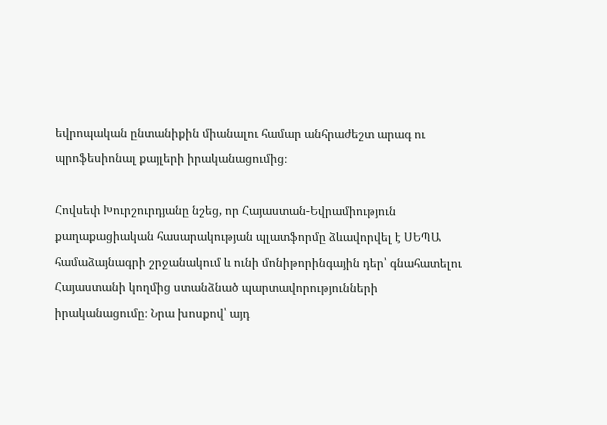եվրոպական ընտանիքին միանալու համար անհրաժեշտ արագ ու պրոֆեսիոնալ քայլերի իրականացումից։

Հովսեփ Խուրշուրդյանը նշեց, որ Հայաստան-Եվրամիություն քաղաքացիական հասարակության պլատֆորմը ձևավորվել է ՍԵՊԱ համաձայնագրի շրջանակում և ունի մոնիթորինգային դեր՝ գնահատելու Հայաստանի կողմից ստանձնած պարտավորությունների իրականացումը։ Նրա խոսքով՝ այդ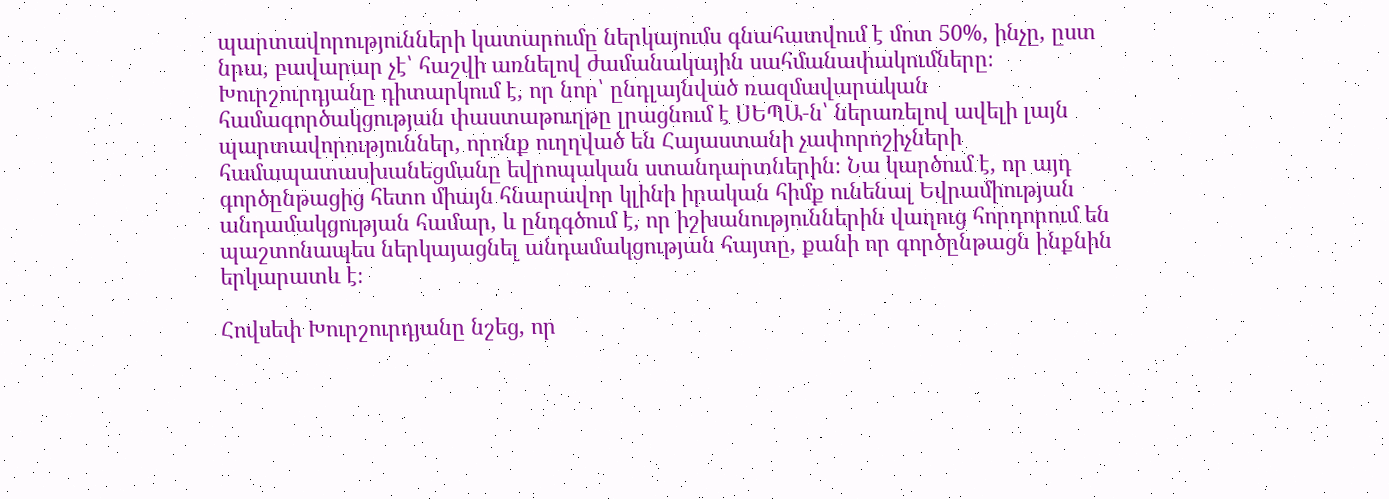պարտավորությունների կատարումը ներկայումս գնահատվում է մոտ 50%, ինչը, ըստ նրա, բավարար չէ՝ հաշվի առնելով ժամանակային սահմանափակումները։ Խուրշուրդյանը դիտարկում է, որ նոր՝ ընդլայնված ռազմավարական համագործակցության փաստաթուղթը լրացնում է ՍԵՊԱ‑ն՝ ներառելով ավելի լայն պարտավորություններ, որոնք ուղղված են Հայաստանի չափորոշիչների համապատասխանեցմանը եվրոպական ստանդարտներին։ Նա կարծում է, որ այդ գործընթացից հետո միայն հնարավոր կլինի իրական հիմք ունենալ Եվրամիության անդամակցության համար, և ընդգծում է, որ իշխանություններին վաղուց հորդորում են պաշտոնապես ներկայացնել անդամակցության հայտը, քանի որ գործընթացն ինքնին երկարատև է։

Հովսեփ Խուրշուրդյանը նշեց, որ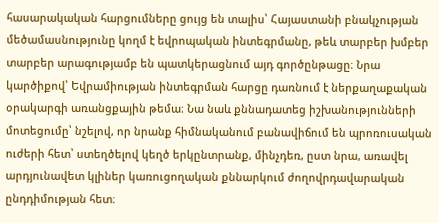հասարակական հարցումները ցույց են տալիս՝ Հայաստանի բնակչության մեծամասնությունը կողմ է եվրոպական ինտեգրմանը, թեև տարբեր խմբեր տարբեր արագությամբ են պատկերացնում այդ գործընթացը։ Նրա կարծիքով՝ Եվրամիության ինտեգրման հարցը դառնում է ներքաղաքական օրակարգի առանցքային թեմա։ Նա նաև քննադատեց իշխանությունների մոտեցումը՝ նշելով, որ նրանք հիմնականում բանավիճում են պրոռուսական ուժերի հետ՝ ստեղծելով կեղծ երկընտրանք, մինչդեռ, ըստ նրա, առավել արդյունավետ կլիներ կառուցողական քննարկում ժողովրդավարական ընդդիմության հետ։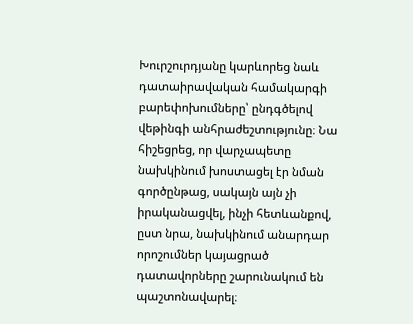Խուրշուրդյանը կարևորեց նաև դատաիրավական համակարգի բարեփոխումները՝ ընդգծելով վեթինգի անհրաժեշտությունը։ Նա հիշեցրեց, որ վարչապետը նախկինում խոստացել էր նման գործընթաց, սակայն այն չի իրականացվել, ինչի հետևանքով, ըստ նրա, նախկինում անարդար որոշումներ կայացրած դատավորները շարունակում են պաշտոնավարել։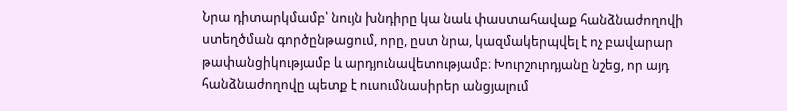Նրա դիտարկմամբ՝ նույն խնդիրը կա նաև փաստահավաք հանձնաժողովի ստեղծման գործընթացում, որը, ըստ նրա, կազմակերպվել է ոչ բավարար թափանցիկությամբ և արդյունավետությամբ։ Խուրշուրդյանը նշեց, որ այդ հանձնաժողովը պետք է ուսումնասիրեր անցյալում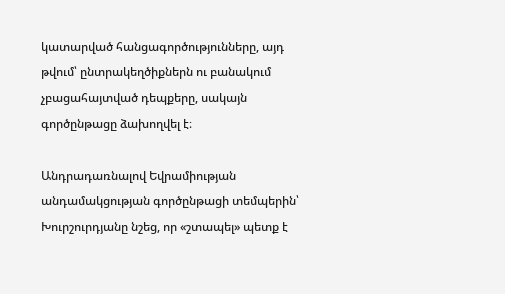կատարված հանցագործությունները, այդ թվում՝ ընտրակեղծիքներն ու բանակում չբացահայտված դեպքերը, սակայն գործընթացը ձախողվել է։

Անդրադառնալով Եվրամիության անդամակցության գործընթացի տեմպերին՝ Խուրշուրդյանը նշեց, որ «շտապել» պետք է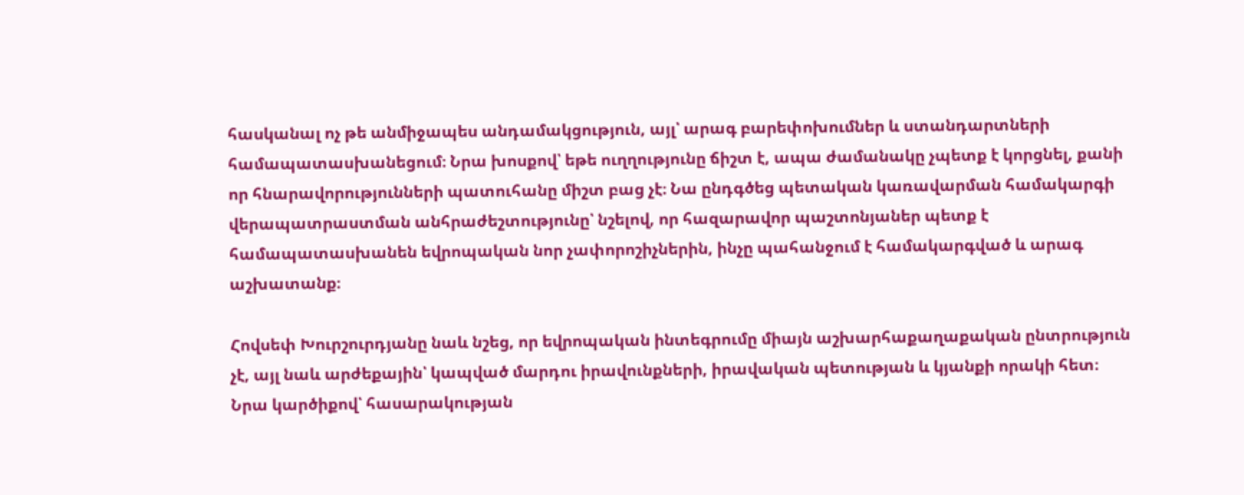հասկանալ ոչ թե անմիջապես անդամակցություն, այլ՝ արագ բարեփոխումներ և ստանդարտների համապատասխանեցում։ Նրա խոսքով՝ եթե ուղղությունը ճիշտ է, ապա ժամանակը չպետք է կորցնել, քանի որ հնարավորությունների պատուհանը միշտ բաց չէ։ Նա ընդգծեց պետական կառավարման համակարգի վերապատրաստման անհրաժեշտությունը՝ նշելով, որ հազարավոր պաշտոնյաներ պետք է համապատասխանեն եվրոպական նոր չափորոշիչներին, ինչը պահանջում է համակարգված և արագ աշխատանք։

Հովսեփ Խուրշուրդյանը նաև նշեց, որ եվրոպական ինտեգրումը միայն աշխարհաքաղաքական ընտրություն չէ, այլ նաև արժեքային՝ կապված մարդու իրավունքների, իրավական պետության և կյանքի որակի հետ։ Նրա կարծիքով՝ հասարակության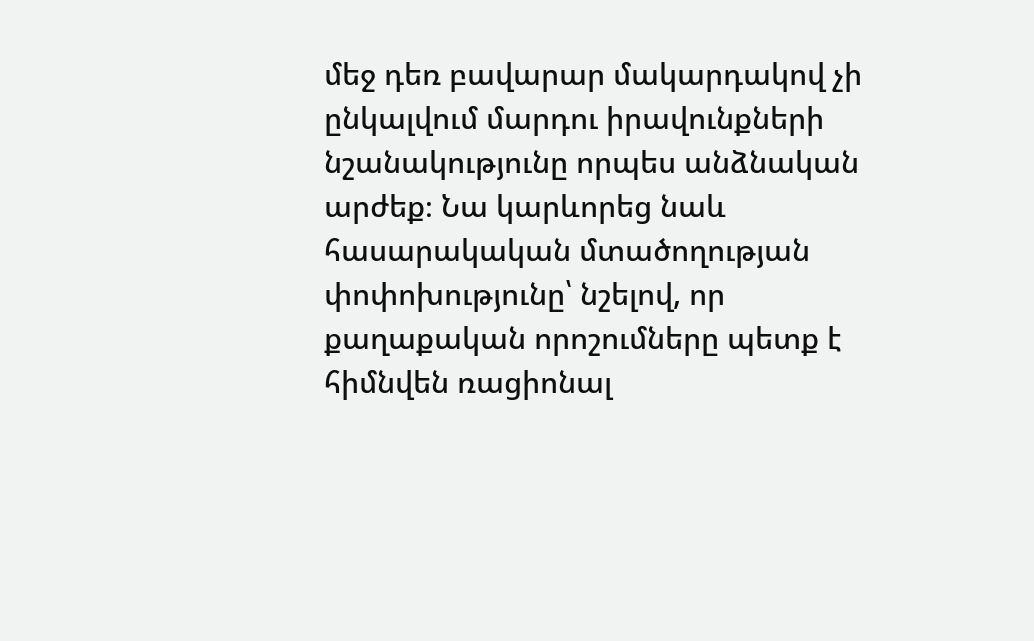մեջ դեռ բավարար մակարդակով չի ընկալվում մարդու իրավունքների նշանակությունը որպես անձնական արժեք։ Նա կարևորեց նաև հասարակական մտածողության փոփոխությունը՝ նշելով, որ քաղաքական որոշումները պետք է հիմնվեն ռացիոնալ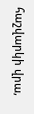հաշվարկի վրա,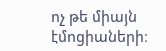ոչ թե միայն էմոցիաների։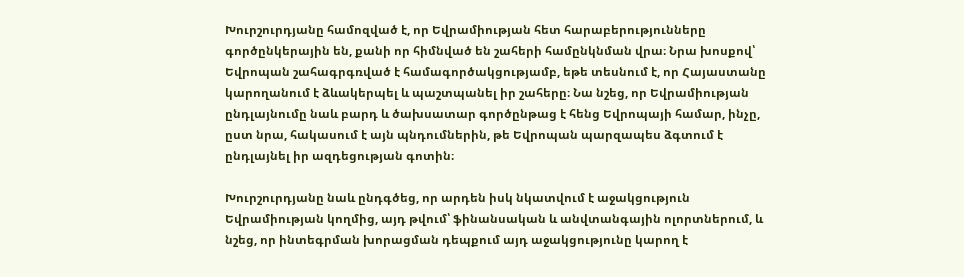Խուրշուրդյանը համոզված է, որ Եվրամիության հետ հարաբերությունները գործընկերային են, քանի որ հիմնված են շահերի համընկնման վրա։ Նրա խոսքով՝ Եվրոպան շահագրգռված է համագործակցությամբ, եթե տեսնում է, որ Հայաստանը կարողանում է ձևակերպել և պաշտպանել իր շահերը։ Նա նշեց, որ Եվրամիության ընդլայնումը նաև բարդ և ծախսատար գործընթաց է հենց Եվրոպայի համար, ինչը, ըստ նրա, հակասում է այն պնդումներին, թե Եվրոպան պարզապես ձգտում է ընդլայնել իր ազդեցության գոտին։

Խուրշուրդյանը նաև ընդգծեց, որ արդեն իսկ նկատվում է աջակցություն Եվրամիության կողմից, այդ թվում՝ ֆինանսական և անվտանգային ոլորտներում, և նշեց, որ ինտեգրման խորացման դեպքում այդ աջակցությունը կարող է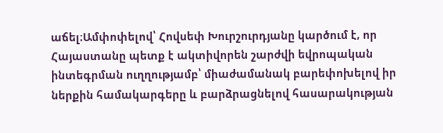աճել։Ամփոփելով՝ Հովսեփ Խուրշուրդյանը կարծում է, որ Հայաստանը պետք է ակտիվորեն շարժվի եվրոպական ինտեգրման ուղղությամբ՝ միաժամանակ բարեփոխելով իր ներքին համակարգերը և բարձրացնելով հասարակության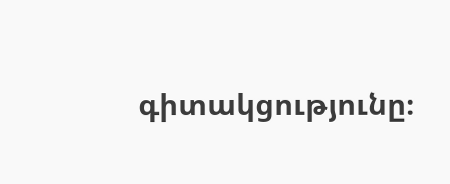գիտակցությունը։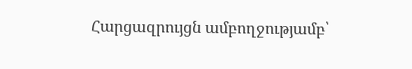Հարցազրույցն ամբողջությամբ՝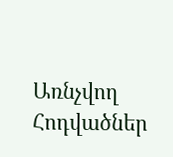Առնչվող Հոդվածներ